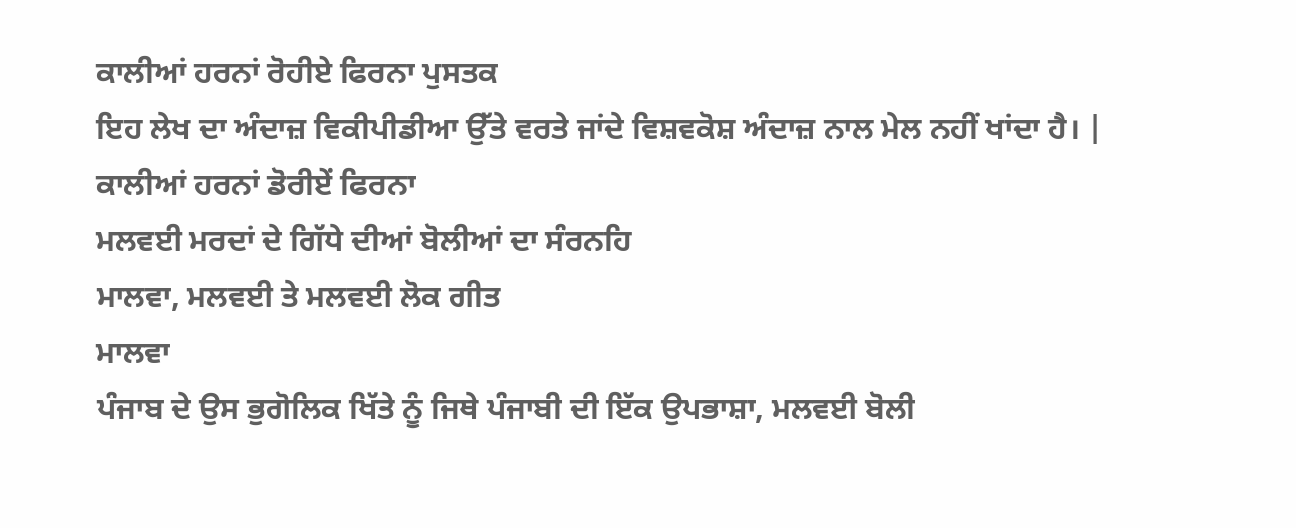ਕਾਲੀਆਂ ਹਰਨਾਂ ਰੋਹੀਏ ਫਿਰਨਾ ਪੁਸਤਕ
ਇਹ ਲੇਖ ਦਾ ਅੰਦਾਜ਼ ਵਿਕੀਪੀਡੀਆ ਉੱਤੇ ਵਰਤੇ ਜਾਂਦੇ ਵਿਸ਼ਵਕੋਸ਼ ਅੰਦਾਜ਼ ਨਾਲ ਮੇਲ ਨਹੀਂ ਖਾਂਦਾ ਹੈ। |
ਕਾਲੀਆਂ ਹਰਨਾਂ ਡੋਰੀਏਂ ਫਿਰਨਾ
ਮਲਵਈ ਮਰਦਾਂ ਦੇ ਗਿੱਧੇ ਦੀਆਂ ਬੋਲੀਆਂ ਦਾ ਸੰਰਨਹਿ
ਮਾਲਵਾ, ਮਲਵਈ ਤੇ ਮਲਵਈ ਲੋਕ ਗੀਤ
ਮਾਲਵਾ
ਪੰਜਾਬ ਦੇ ਉਸ ਭੁਗੋਲਿਕ ਖਿੱਤੇ ਨੂੰ ਜਿਥੇ ਪੰਜਾਬੀ ਦੀ ਇੱਕ ਉਪਭਾਸ਼ਾ, ਮਲਵਈ ਬੋਲੀ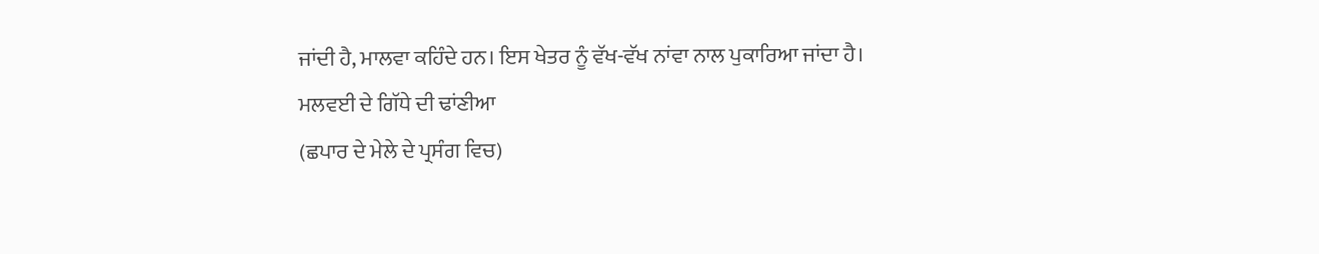ਜਾਂਦੀ ਹੈ, ਮਾਲਵਾ ਕਹਿੰਦੇ ਹਨ। ਇਸ ਖੇਤਰ ਨੂੰ ਵੱਖ-ਵੱਖ ਨਾਂਵਾ ਨਾਲ ਪੁਕਾਰਿਆ ਜਾਂਦਾ ਹੈ।
ਮਲਵਈ ਦੇ ਗਿੱਧੇ ਦੀ ਢਾਂਣੀਆ
(ਛਪਾਰ ਦੇ ਮੇਲੇ ਦੇ ਪ੍ਰਸੰਗ ਵਿਚ)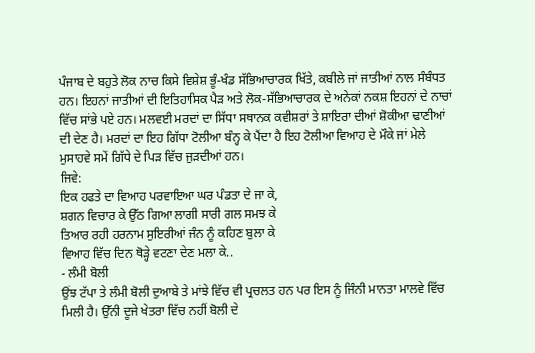ਪੰਜਾਬ ਦੇ ਬਹੁਤੇ ਲੋਕ ਨਾਚ ਕਿਸੇ ਵਿਸ਼ੇਸ਼ ਭੂੰ-ਖੰਡ ਸੱਭਿਆਚਾਰਕ ਖਿੱਤੇ, ਕਬੀਲੇ ਜਾਂ ਜਾਤੀਆਂ ਨਾਲ ਸੰਬੰਧਤ ਹਨ। ਇਹਨਾਂ ਜਾਤੀਆਂ ਦੀ ਇਤਿਹਾਸਿਕ ਪੈੜ ਅਤੇ ਲੋਕ-ਸੱਭਿਆਚਾਰਕ ਦੇ ਅਨੇਕਾਂ ਨਕਸ਼ ਇਹਨਾਂ ਦੇ ਨਾਚਾਂ ਵਿੱਚ ਸਾਂਭੇ ਪਏ ਹਨ। ਮਲਵਈ ਮਰਦਾਂ ਦਾ ਸਿੱਧਾ ਸਥਾਨਕ ਕਵੀਸ਼ਰਾਂ ਤੇ ਸ਼ਾਇਰਾ ਦੀਆਂ ਸ਼ੋਕੀਆ ਢਾਣੀਆਂ ਦੀ ਦੇਣ ਹੈ। ਮਰਦਾਂ ਦਾ ਇਹ ਗਿੱਧਾ ਟੋਲੀਆ ਬੰਨ੍ਹ ਕੇ ਪੈਂਦਾ ਹੈ ਇਹ ਟੋਲੀਆ ਵਿਆਹ ਦੇ ਮੌਕੇ ਜਾਂ ਮੇਲੇ ਮੁਸਾਹਵੇ ਸਮੇਂ ਗਿੱਧੇ ਦੇ ਪਿੜ ਵਿੱਚ ਜੁੜਦੀਆਂ ਹਨ।
ਜਿਵੇ:
ਇਕ ਹਫਤੇ ਦਾ ਵਿਆਹ ਪਰਵਾਇਆ ਘਰ ਪੰਡਤਾ ਦੇ ਜਾ ਕੇ,
ਸ਼ਗਨ ਵਿਚਾਰ ਕੇ ਉੱਠ ਗਿਆ ਲਾਗੀ ਸਾਰੀ ਗਲ ਸਮਝ ਕੇ
ਤਿਆਰ ਰਹੀ ਹਰਨਾਮ ਸੁਇਰੀਆਂ ਜੰਨ ਨੂੰ ਕਹਿਣ ਬੁਲਾ ਕੇ
ਵਿਆਹ ਵਿੱਚ ਦਿਨ ਥੋੜ੍ਹੇ ਵਟਣਾ ਦੇਣ ਮਲਾ ਕੇ..
- ਲੰਮੀ ਬੋਲੀ
ਉਂਝ ਟੱਪਾ ਤੇ ਲੰਮੀ ਬੋਲੀ ਦੁਆਬੇ ਤੇ ਮਾਂਝੇ ਵਿੱਚ ਵੀ ਪ੍ਰਚਲਤ ਹਨ ਪਰ ਇਸ ਨੂੰ ਜਿੰਨੀ ਮਾਨਤਾ ਮਾਲਵੇ ਵਿੱਚ ਮਿਲੀ ਹੈ। ਉੱਨੀ ਦੂਜੇ ਖੇਤਰਾ ਵਿੱਚ ਨਹੀਂ ਬੋਲੀ ਦੇ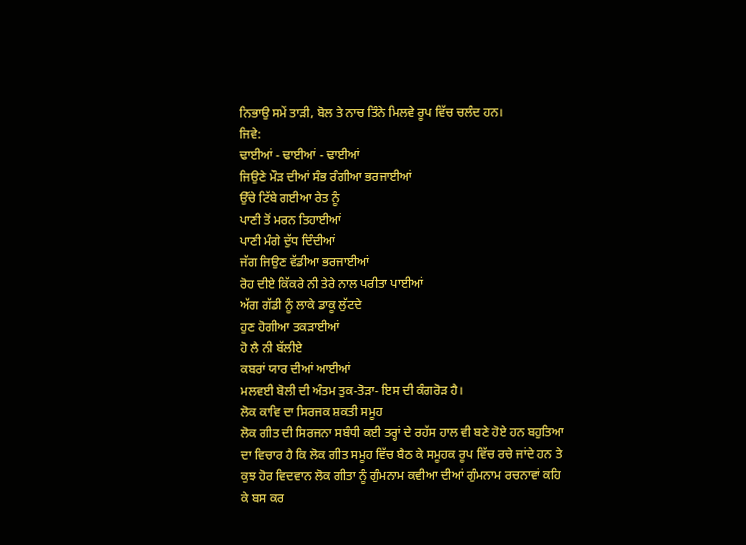ਨਿਭਾਉ ਸਮੇਂ ਤਾੜੀ, ਬੋਲ ਤੇ ਨਾਚ ਤਿੰਨੇ ਮਿਲਵੇ ਰੂਪ ਵਿੱਚ ਚਲੰਦ ਹਨ।
ਜਿਵੇ:
ਢਾਈਆਂ - ਢਾਈਆਂ - ਢਾਈਆਂ
ਜਿਉਣੇ ਮੌੜ ਦੀਆਂ ਸੰਭ ਰੰਗੀਆ ਭਰਜਾਈਆਂ
ਉੱਚੇ ਟਿੱਬੇ ਗਈਆ ਰੇਤ ਨੂੰ
ਪਾਣੀ ਤੋਂ ਮਰਨ ਤਿਹਾਈਆਂ
ਪਾਣੀ ਮੰਗੇ ਦੁੱਧ ਦਿੰਦੀਆਂ
ਜੱਗ ਜਿਉਣ ਵੱਡੀਆ ਭਰਜਾਈਆਂ
ਰੋਹ ਦੀਏ ਕਿੱਕਰੇ ਨੀ ਤੇਰੇ ਨਾਲ ਪਰੀਤਾ ਪਾਈਆਂ
ਅੱਗ ਗੱਡੀ ਨੂੰ ਲਾਕੇ ਡਾਕੂ ਲੁੱਟਦੇ
ਹੁਣ ਹੋਗੀਆ ਤਕੜਾਈਆਂ
ਹੋ ਲੈ ਨੀ ਬੱਲੀਏ
ਕਬਰਾਂ ਯਾਰ ਦੀਆਂ ਆਈਆਂ
ਮਲਵਈ ਬੋਲੀ ਦੀ ਅੰਤਮ ਤੁਕ-ਤੋੜਾ- ਇਸ ਦੀ ਕੰਗਰੋੜ ਹੈ।
ਲੋਕ ਕਾਵਿ ਦਾ ਸਿਰਜਕ ਸ਼ਕਤੀ ਸਮੂਹ
ਲੋਕ ਗੀਤ ਦੀ ਸਿਰਜਨਾ ਸਬੰਧੀ ਕਈ ਤਰ੍ਹਾਂ ਦੇ ਰਹੱਸ ਹਾਲ ਵੀ ਬਣੇ ਹੋਏ ਹਨ ਬਹੁਤਿਆ ਦਾ ਵਿਚਾਰ ਹੈ ਕਿ ਲੋਕ ਗੀਤ ਸਮੂਹ ਵਿੱਚ ਬੈਠ ਕੇ ਸਮੂਹਕ ਰੂਪ ਵਿੱਚ ਰਚੇ ਜਾਂਦੇ ਹਨ ਤੇ ਕੁਝ ਹੋਰ ਵਿਦਵਾਨ ਲੋਕ ਗੀਤਾ ਨੂੰ ਗੁੰਮਨਾਮ ਕਵੀਆ ਦੀਆਂ ਗੁੰਮਨਾਮ ਰਚਨਾਵਾਂ ਕਹਿ ਕੇ ਬਸ ਕਰ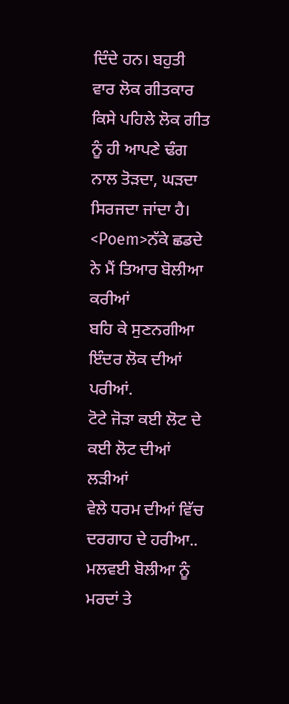ਦਿੰਦੇ ਹਨ। ਬਹੁਤੀ ਵਾਰ ਲੋਕ ਗੀਤਕਾਰ ਕਿਸੇ ਪਹਿਲੇ ਲੋਕ ਗੀਤ ਨੂੰ ਹੀ ਆਪਣੇ ਢੰਗ ਨਾਲ ਤੋੜਦਾ, ਘੜਦਾ ਸਿਰਜਦਾ ਜਾਂਦਾ ਹੈ।
<Poem>ਨੱਕੇ ਛਡਦੇ ਨੇ ਮੈਂ ਤਿਆਰ ਬੋਲੀਆ ਕਰੀਆਂ
ਬਹਿ ਕੇ ਸੁਣਨਗੀਆ ਇੰਦਰ ਲੋਕ ਦੀਆਂ ਪਰੀਆਂ.
ਟੋਟੇ ਜੋੜਾ ਕਈ ਲੋਟ ਦੇ ਕਈ ਲੋਟ ਦੀਆਂ ਲੜੀਆਂ
ਵੇਲੇ ਧਰਮ ਦੀਆਂ ਵਿੱਚ ਦਰਗਾਹ ਦੇ ਹਰੀਆ..
ਮਲਵਈ ਬੋਲੀਆ ਨੂੰ ਮਰਦਾਂ ਤੇ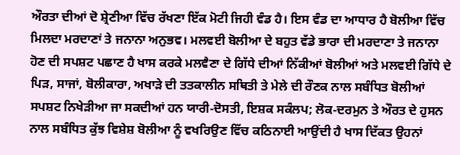ਔਰਤਾ ਦੀਆਂ ਦੋ ਸ਼੍ਰੇਣੀਆ ਵਿੱਚ ਰੱਖਣਾ ਇੱਕ ਮੋਟੀ ਜਿਹੀ ਵੰਡ ਹੈ। ਇਸ ਵੰਡ ਦਾ ਆਧਾਰ ਹੈ ਬੋਲੀਆ ਵਿੱਚ ਮਿਲਦਾ ਮਰਦਾਣਾਂ ਤੇ ਜਨਾਨਾ ਅਨੁਭਵ। ਮਲਵਈ ਬੋਲੀਆ ਦੇ ਬਹੁਤ ਵੱਡੇ ਭਾਰਾ ਦੀ ਮਰਦਾਣਾ ਤੇ ਜਨਾਨਾ ਹੋਣ ਦੀ ਸਪਸ਼ਟ ਪਛਾਣ ਹੈ ਖਾਸ ਕਰਕੇ ਮਲਵੈਣਾ ਦੇ ਗਿੱਧੇ ਦੀਆਂ ਨਿੱਕੀਆਂ ਬੋਲੀਆਂ ਅਤੇ ਮਲਵਈ ਗਿੱਧੇ ਦੇ ਪਿੜ, ਸਾਜਾਂ, ਬੋਲੀਕਾਰਾ, ਅਖਾੜੇ ਦੀ ਤਤਕਾਲੀਨ ਸਥਿਤੀ ਤੇ ਮੇਲੇ ਦੀ ਰੌਣਕ ਨਾਲ ਸਬੰਧਿਤ ਬੋਲੀਆਂ ਸਪਸ਼ਟ ਨਿਖੇੜੀਆ ਜਾ ਸਕਦੀਆਂ ਹਨ ਯਾਰੀ-ਦੋਸਤੀ, ਇਸ਼ਕ ਸਕੰਲਪ; ਲੋਕ-ਦਰਮੁਨ ਤੇ ਔਰਤ ਦੇ ਹੁਸਨ ਨਾਲ ਸਬੰਧਿਤ ਕੁੱਝ ਵਿਸ਼ੇਸ਼ ਬੋਲੀਆ ਨੂੰ ਵਖਰਿਉਣ ਵਿੱਚ ਕਠਿਨਾਈ ਆਉਂਦੀ ਹੈ ਖਾਸ ਦਿੱਕਤ ਉਹਨਾਂ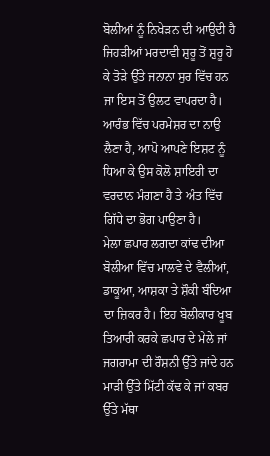ਬੋਲੀਆਂ ਨੂੰ ਨਿਖੇੜਨ ਦੀ ਆਉਦੀ ਹੈ ਜਿਹੜੀਆਂ ਮਰਦਾਵੀ ਸ਼ੁਰੂ ਤੋਂ ਸ਼ੁਰੂ ਹੋ ਕੇ ਤੋੜੇ ਉੱਤੇ ਜਨਾਨਾ ਸੁਰ ਵਿੱਚ ਹਨ ਜਾ ਇਸ ਤੋਂ ਉਲਟ ਵਾਪਰਦਾ ਹੈ। ਆਰੰਭ ਵਿੱਚ ਪਰਮੇਸ਼ਰ ਦਾ ਨਾਉ ਲੈਣਾ ਹੈ, ਆਪੋ ਆਪਣੇ ਇਸ਼ਟ ਨੂੰ ਧਿਆ ਕੇ ਉਸ ਕੋਲੋ ਸ਼ਾਇਰੀ ਦਾ ਵਰਦਾਨ ਮੰਗਣਾ ਹੈ ਤੇ ਅੰਤ ਵਿੱਚ ਗਿੱਧੇ ਦਾ ਭੋਗ ਪਾਉਣਾ ਹੈ।
ਮੇਲਾ ਛਪਾਰ ਲਗਦਾ ਕਾਂਢ ਦੀਆ ਬੋਲੀਆ ਵਿੱਚ ਮਾਲਵੇ ਦੇ ਵੈਲੀਆਂ, ਡਾਕੂਆ, ਆਸ਼ਕਾ ਤੇ ਸ਼ੌਕੀ ਬੰਦਿਆ ਦਾ ਜ਼ਿਕਰ ਹੈ। ਇਹ ਬੋਲੀਕਾਰ ਖੂਬ ਤਿਆਰੀ ਕਰਕੇ ਛਪਾਰ ਦੇ ਮੇਲੇ ਜਾਂ ਜਗਰਾਮਾ ਦੀ ਰੌਸ਼ਨੀ ਉੱਤੇ ਜਾਂਦੇ ਹਨ ਮਾੜੀ ਉੱਤੇ ਮਿੱਟੀ ਕੱਢ ਕੇ ਜਾਂ ਕਬਰ ਉੱਤੇ ਮੱਥਾ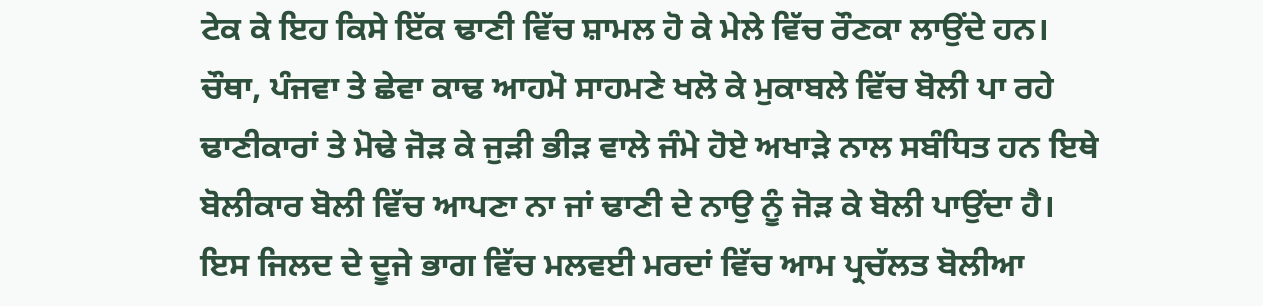ਟੇਕ ਕੇ ਇਹ ਕਿਸੇ ਇੱਕ ਢਾਣੀ ਵਿੱਚ ਸ਼ਾਮਲ ਹੋ ਕੇ ਮੇਲੇ ਵਿੱਚ ਰੌਣਕਾ ਲਾਉਂਦੇ ਹਨ।
ਚੌਥਾ, ਪੰਜਵਾ ਤੇ ਛੇਵਾ ਕਾਢ ਆਹਮੋ ਸਾਹਮਣੇ ਖਲੋ ਕੇ ਮੁਕਾਬਲੇ ਵਿੱਚ ਬੋਲੀ ਪਾ ਰਹੇ ਢਾਣੀਕਾਰਾਂ ਤੇ ਮੋਢੇ ਜੋੜ ਕੇ ਜੁੜੀ ਭੀੜ ਵਾਲੇ ਜੰਮੇ ਹੋਏ ਅਖਾੜੇ ਨਾਲ ਸਬੰਧਿਤ ਹਨ ਇਥੇ ਬੋਲੀਕਾਰ ਬੋਲੀ ਵਿੱਚ ਆਪਣਾ ਨਾ ਜਾਂ ਢਾਣੀ ਦੇ ਨਾਉ ਨੂੰ ਜੋੜ ਕੇ ਬੋਲੀ ਪਾਉਂਦਾ ਹੈ।
ਇਸ ਜਿਲਦ ਦੇ ਦੂਜੇ ਭਾਗ ਵਿੱਚ ਮਲਵਈ ਮਰਦਾਂ ਵਿੱਚ ਆਮ ਪ੍ਰਚੱਲਤ ਬੋਲੀਆ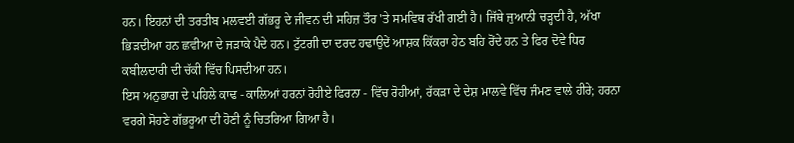ਹਨ। ਇਹਨਾਂ ਦੀ ਤਰਤੀਬ ਮਲਵਈ ਗੱਭਰੂ ਦੇ ਜੀਵਨ ਦੀ ਸਹਿਜ਼ ਤੌਰ 'ਤੇ ਸਮਵਿਥ ਰੱਖੀ ਗਈ ਹੈ। ਜਿੱਥੇ ਜੁਆਨੀ ਚੜ੍ਹਦੀ ਹੈ, ਅੱਖਾ ਭਿੜਦੀਆ ਹਨ ਛਵੀਆ ਦੇ ਜੜਾਕੇ ਪੈਦੇ ਹਨ। ਟੁੱਟਗੀ ਦਾ ਦਰਦ ਹਢਾਉਦੇਂ ਆਸ਼ਕ ਕਿੱਕਰਾ ਹੇਠ ਬਹਿ ਰੋਂਦੇ ਹਨ ਤੇ ਫਿਰ ਦੋਵੇ ਧਿਰ ਕਬੀਲਦਾਰੀ ਦੀ ਚੱਕੀ ਵਿੱਚ ਪਿਸਦੀਆ ਹਨ।
ਇਸ ਅਨੁਭਾਗ ਦੇ ਪਹਿਲੇ ਕਾਢ - ਕਾਲਿਆਂ ਹਰਨਾਂ ਰੋਹੀਏ ਫਿਰਨਾ - ਵਿੱਚ ਰੋਹੀਆਂ, ਰੱਕੜਾ ਦੇ ਦੇਸ਼ ਮਾਲਵੇ ਵਿੱਚ ਜੰਮਣ ਵਾਲੇ ਹੀਰੇ; ਹਰਨਾ ਵਰਗੇ ਸੋਹਣੇ ਗੱਭਰੂਆ ਦੀ ਹੋਣੀ ਨੂੰ ਚਿਤਰਿਆ ਗਿਆ ਹੈ।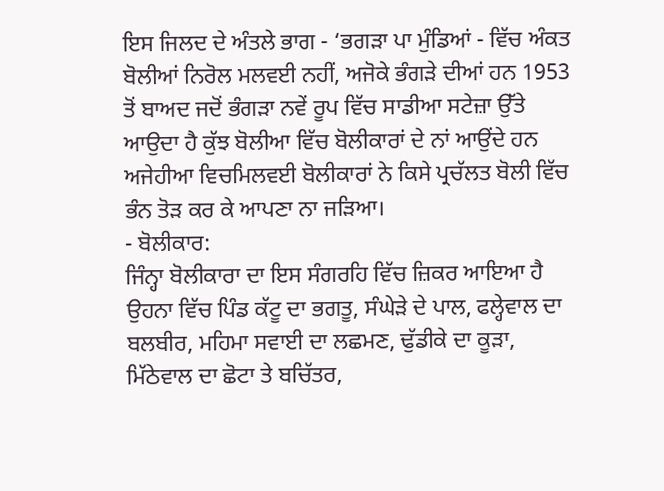ਇਸ ਜਿਲਦ ਦੇ ਅੰਤਲੇ ਭਾਗ - ‘ਭਗੜਾ ਪਾ ਮੁੰਡਿਆਂ - ਵਿੱਚ ਅੰਕਤ ਬੋਲੀਆਂ ਨਿਰੋਲ ਮਲਵਈ ਨਹੀਂ, ਅਜੋਕੇ ਭੰਗੜੇ ਦੀਆਂ ਹਨ 1953 ਤੋਂ ਬਾਅਦ ਜਦੋਂ ਭੰਗੜਾ ਨਵੇਂ ਰੂਪ ਵਿੱਚ ਸਾਡੀਆ ਸਟੇਜ਼ਾ ਉੱਤੇ ਆਉਦਾ ਹੈ ਕੁੱਝ ਬੋਲੀਆ ਵਿੱਚ ਬੋਲੀਕਾਰਾਂ ਦੇ ਨਾਂ ਆਉਂਦੇ ਹਨ ਅਜੇਹੀਆ ਵਿਚਮਿਲਵਈ ਬੋਲੀਕਾਰਾਂ ਨੇ ਕਿਸੇ ਪ੍ਰਚੱਲਤ ਬੋਲੀ ਵਿੱਚ ਭੰਨ ਤੋੜ ਕਰ ਕੇ ਆਪਣਾ ਨਾ ਜੜਿਆ।
- ਬੋਲੀਕਾਰ:
ਜਿੰਨ੍ਹਾ ਬੋਲੀਕਾਰਾ ਦਾ ਇਸ ਸੰਗਰਹਿ ਵਿੱਚ ਜ਼ਿਕਰ ਆਇਆ ਹੈ ਉਹਨਾ ਵਿੱਚ ਪਿੰਡ ਕੱਟੂ ਦਾ ਭਗਤੂ, ਸੰਘੇੜੇ ਦੇ ਪਾਲ, ਫਲ੍ਹੇਵਾਲ ਦਾ ਬਲਬੀਰ, ਮਹਿਮਾ ਸਵਾਈ ਦਾ ਲਛਮਣ, ਢੁੱਡੀਕੇ ਦਾ ਕੂੜਾ, ਮਿੱਠੇਵਾਲ ਦਾ ਛੋਟਾ ਤੇ ਬਚਿੱਤਰ,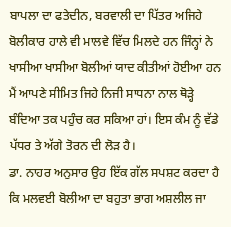ਬਾਪਲਾ ਦਾ ਫਤੇਦੀਨ, ਬਰਵਾਲੀ ਦਾ ਪਿੱਤਰ ਅਜਿਹੇ ਬੋਲੀਕਾਰ ਹਾਲੇ ਵੀ ਮਾਲਵੇ ਵਿੱਚ ਮਿਲਦੇ ਹਨ ਜਿੰਨ੍ਹਾਂ ਨੇ ਖਾਸੀਆ ਖਾਸੀਆ ਬੋਲੀਆਂ ਯਾਦ ਕੀਤੀਆਂ ਹੋਈਆ ਹਨ ਮੈਂ ਆਪਣੇ ਸੀਮਿਤ ਜਿਹੇ ਨਿਜੀ ਸਾਧਨਾ ਨਾਲ ਥੋੜ੍ਹੇ ਬੰਦਿਆ ਤਕ ਪਹੁੰਚ ਕਰ ਸਕਿਆ ਹਾਂ। ਇਸ ਕੰਮ ਨੂੰ ਵੱਡੇ ਪੱਧਰ ਤੇ ਅੱਗੇ ਤੋਰਨ ਦੀ ਲੋੜ ਹੈ।
ਡਾ. ਨਾਹਰ ਅਨੁਸਾਰ ਉਹ ਇੱਕ ਗੱਲ ਸਪਸ਼ਟ ਕਰਦਾ ਹੈ ਕਿ ਮਲਵਈ ਬੋਲੀਆ ਦਾ ਬਹੁਤਾ ਭਾਗ ਅਸ਼ਲੀਲ ਜਾ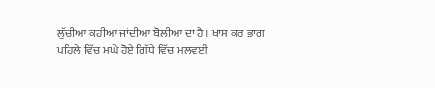ਲੁੱਚੀਆ ਕਹੀਆ ਜਾਂਦੀਆ ਬੋਲੀਆ ਦਾ ਹੈ। ਖਾਸ ਕਰ ਭਾਗ ਪਹਿਲੇ ਵਿੱਚ ਮਘੇ ਹੋਏ ਗਿੱਧੇ ਵਿੱਚ ਮਲਵਈ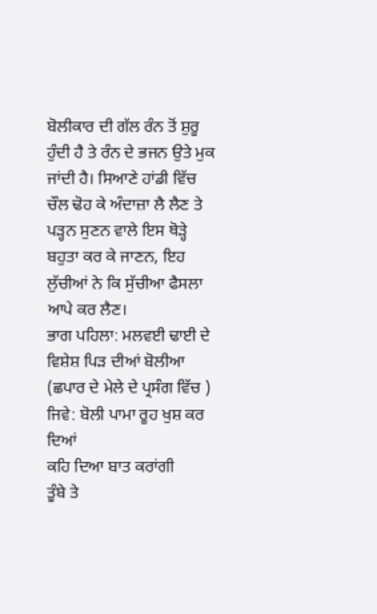ਬੋਲੀਕਾਰ ਦੀ ਗੱਲ ਰੰਨ ਤੋਂ ਸ਼ੁਰੂ ਹੁੰਦੀ ਹੈ ਤੇ ਰੰਨ ਦੇ ਭਜਨ ਉਤੇ ਮੁਕ ਜਾਂਦੀ ਹੈ। ਸਿਆਣੇ ਹਾਂਡੀ ਵਿੱਚ ਚੌਲ ਢੋਹ ਕੇ ਅੰਦਾਜ਼ਾ ਲੈ ਲੈਣ ਤੇ ਪੜ੍ਹਨ ਸੁਣਨ ਵਾਲੇ ਇਸ ਥੋੜ੍ਹੇ ਬਹੁਤਾ ਕਰ ਕੇ ਜਾਣਨ, ਇਹ ਲੁੱਚੀਆਂ ਨੇ ਕਿ ਸੁੱਚੀਆ ਫੈਸਲਾ ਆਪੇ ਕਰ ਲੈਣ।
ਭਾਗ ਪਹਿਲਾ: ਮਲਵਈ ਢਾਈ ਦੇ ਵਿਸ਼ੇਸ਼ ਪਿੜ ਦੀਆਂ ਬੋਲੀਆ (ਛਪਾਰ ਦੇ ਮੇਲੇ ਦੇ ਪ੍ਰਸੰਗ ਵਿੱਚ )
ਜਿਵੇ: ਬੋਲੀ ਪਾਮਾ ਰੂਹ ਖੁਸ਼ ਕਰ ਦਿਆਂ
ਕਹਿ ਦਿਆ ਬਾਤ ਕਰਾਂਗੀ
ਤੂੰਬੇ ਤੇ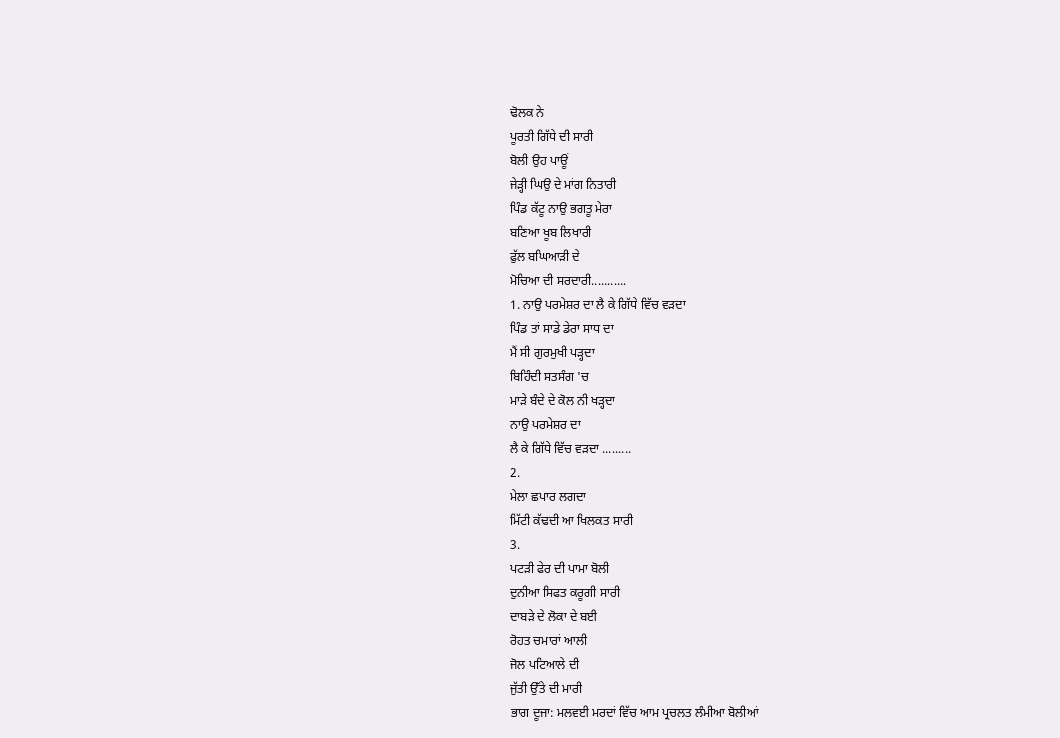ਢੋਲਕ ਨੇ
ਪੂਰਤੀ ਗਿੱਧੇ ਦੀ ਸਾਰੀ
ਬੋਲੀ ਉਹ ਪਾਊਂ
ਜੇੜ੍ਹੀ ਘਿਉ ਦੇ ਮਾਂਗ ਨਿਤਾਰੀ
ਪਿੰਡ ਕੱਟੂ ਨਾਉ ਭਗਤੂ ਮੇਰਾ
ਬਣਿਆ ਖੂਬ ਲਿਖਾਰੀ
ਫੁੱਲ ਬਘਿਆੜੀ ਦੇ
ਮੋਚਿਆ ਦੀ ਸਰਦਾਰੀ...........
1. ਨਾਉ ਪਰਮੇਸ਼ਰ ਦਾ ਲੈ ਕੇ ਗਿੱਧੇ ਵਿੱਚ ਵੜਦਾ
ਪਿੰਡ ਤਾਂ ਸਾਡੇ ਡੇਰਾ ਸਾਧ ਦਾ
ਮੈਂ ਸੀ ਗੁਰਮੁਖੀ ਪੜ੍ਹਦਾ
ਬਿਹਿੰਦੀ ਸਤਸੰਗ 'ਚ
ਮਾੜੇ ਬੰਦੇ ਦੇ ਕੋਲ ਨੀ ਖੜ੍ਹਦਾ
ਨਾਉ ਪਰਮੇਸ਼ਰ ਦਾ
ਲੈ ਕੇ ਗਿੱਧੇ ਵਿੱਚ ਵੜਦਾ .........
2.
ਮੇਲਾ ਛਪਾਰ ਲਗਦਾ
ਮਿੱਟੀ ਕੱਢਦੀ ਆ ਖਿਲਕਤ ਸਾਰੀ
3.
ਪਟੜੀ ਫੇਰ ਦੀ ਪਾਮਾ ਬੋਲੀ
ਦੁਨੀਆ ਸਿਫਤ ਕਰੂਗੀ ਸਾਰੀ
ਦਾਬੜੇ ਦੇ ਲੋਕਾ ਦੇ ਬਈ
ਰੋਹਤ ਚਮਾਰਾਂ ਆਲੀ
ਜੋਲ ਪਟਿਆਲੇ ਦੀ
ਜੁੱਤੀ ਉੱਤੇ ਦੀ ਮਾਰੀ
ਭਾਗ ਦੂਜਾ: ਮਲਵਈ ਮਰਦਾਂ ਵਿੱਚ ਆਮ ਪ੍ਰਚਲਤ ਲੰਮੀਆ ਬੋਲੀਆਂ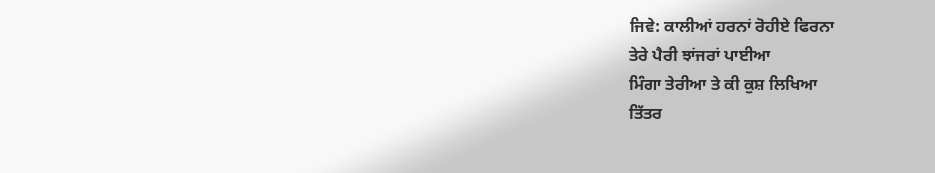ਜਿਵੇ: ਕਾਲੀਆਂ ਹਰਨਾਂ ਰੋਹੀਏ ਫਿਰਨਾ
ਤੇਰੇ ਪੈਰੀ ਝਾਂਜਰਾਂ ਪਾਈਆ
ਮਿੰਗਾ ਤੇਰੀਆ ਤੇ ਕੀ ਕੁਸ਼ ਲਿਖਿਆ
ਤਿੱਤਰ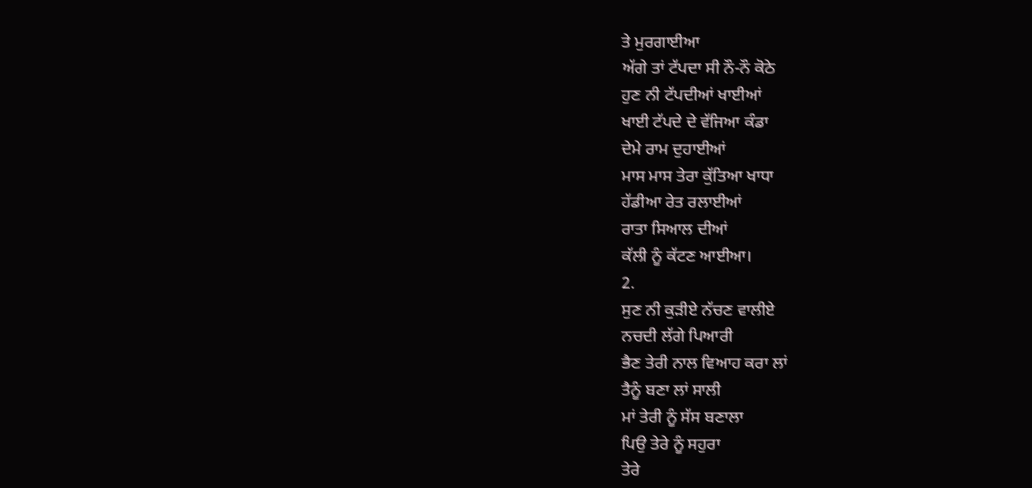ਤੇ ਮੁਰਗਾਈਆ
ਅੱਗੇ ਤਾਂ ਟੱਪਦਾ ਸੀ ਨੌ-ਨੌ ਕੋਠੇ
ਹੁਣ ਨੀ ਟੱਪਦੀਆਂ ਖਾਈਆਂ
ਖਾਈ ਟੱਪਦੇ ਦੇ ਵੱਜਿਆ ਕੰਡਾ
ਦੇਮੇ ਰਾਮ ਦੁਹਾਈਆਂ
ਮਾਸ ਮਾਸ ਤੇਰਾ ਕੁੱਤਿਆ ਖਾਧਾ
ਹੱਡੀਆ ਰੇਤ ਰਲਾਈਆਂ
ਰਾਤਾ ਸਿਆਲ ਦੀਆਂ
ਕੱਲੀ ਨੂੰ ਕੱਟਣ ਆਈਆ।
2.
ਸੁਣ ਨੀ ਕੁੜੀਏ ਨੱਚਣ ਵਾਲੀਏ
ਨਚਦੀ ਲੱਗੇ ਪਿਆਰੀ
ਭੈਣ ਤੇਰੀ ਨਾਲ ਵਿਆਹ ਕਰਾ ਲਾਂ
ਤੈਨੂੰ ਬਣਾ ਲਾਂ ਸਾਲੀ
ਮਾਂ ਤੇਰੀ ਨੂੰ ਸੱਸ ਬਣਾਲਾ
ਪਿਉ ਤੇਰੇ ਨੂੰ ਸਹੁਰਾ
ਤੇਰੇ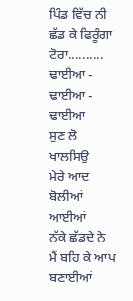ਪਿੰਡ ਵਿੱਚ ਨੀ
ਛੱਡ ਕੇ ਫਿਰੂੰਗਾ ਟੋਰਾ..........
ਢਾਈਆ - ਢਾਈਆ - ਢਾਈਆ
ਸੁਣ ਲੋ ਖਾਲਸਿਉ
ਮੇਰੇ ਆਦ ਬੋਲੀਆਂ ਆਈਆਂ
ਨੱਕੇ ਛੱਡਦੇ ਨੇ
ਮੈਂ ਬਹਿ ਕੇ ਆਪ ਬਣਾਈਆਂ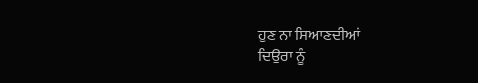ਹੁਣ ਨਾ ਸਿਆਣਦੀਆਂ
ਦਿਉਰਾ ਨੂੰ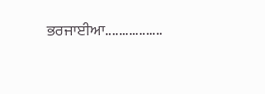ਭਰਜਾਈਆ.................